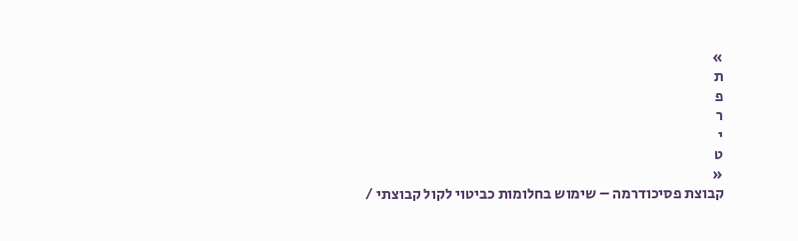»
ת
פ
ר
י
ט
«
קבוצת פסיכודרמה – שימוש בחלומות כביטוי לקול קבוצתי /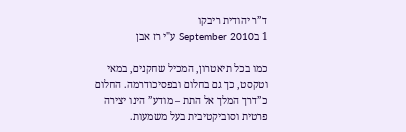ד”ר יהודית ריבקו
1 בSeptember 2010 ע"י רז אבן

כמו בכל תיאטרון, המכיל שחקנים, במאי וטקסט, כך גם בחלום ובפסיכודרמה. החלום כ”דרך המלך אל התת – מודע” הינו יצירה פרטית וסוביקטיבית בעל משמעות.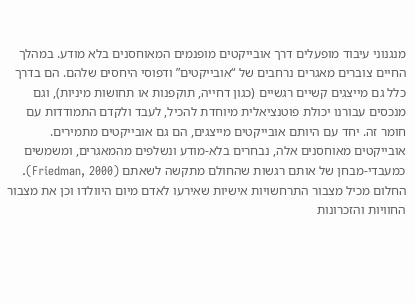מנגנוני עיבוד מופעלים דרך אובייקטים מופנמים המאוחסנים בלא מודע. במהלך החיים צוברים מאגרים נרחבים של “אובייקטים” ודפוסי היחסים שלהם. הם בדרך כלל גם מייצגים קשיים רגשיים (כגון דחייה, תוקפנות או תחושות מיניות), וגם מנכסים עבורנו יכולת פוטנציאלית מיוחדת להכיל, לעבד ולקדם התמודדות עם חומר זה. יחד עם היותם אובייקטים מייצגים, הם גם אובייקטים מתמירים. אובייקטים מאוחסנים אלה, נבחרים בלא-מודע ונשלפים מהמאגרים, ומשמשים כמעבדי-מבחן של אותם רגשות שהחולם מתקשה לשאתם (Friedman, 2000). החלום מכיל מצבור התרחשויות אישיות שאירעו לאדם מיום היוולדו וכן את מצבור החוויות והזכרונות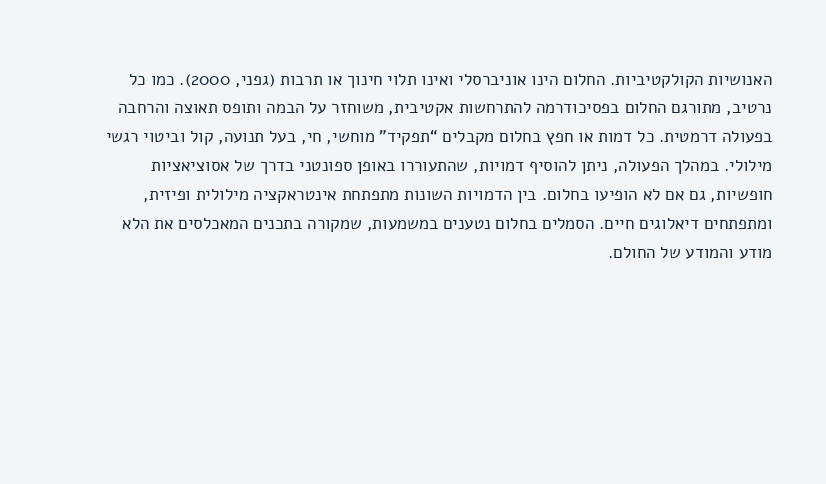האנושיות הקולקטיביות. החלום הינו אוניברסלי ואינו תלוי חינוך או תרבות (גפני, 2000). כמו כל נרטיב, מתורגם החלום בפסיכודרמה להתרחשות אקטיבית, משוחזר על הבמה ותופס תאוצה והרחבה בפעולה דרמטית. כל דמות או חפץ בחלום מקבלים “תפקיד” מוחשי, חי, בעל תנועה, קול וביטוי רגשי מילולי. במהלך הפעולה, ניתן להוסיף דמויות, שהתעוררו באופן ספונטני בדרך של אסוציאציות חופשיות, גם אם לא הופיעו בחלום. בין הדמויות השונות מתפתחת אינטראקציה מילולית ופיזית, ומתפתחים דיאלוגים חיים. הסמלים בחלום נטענים במשמעות, שמקורה בתכנים המאכלסים את הלא מודע והמודע של החולם.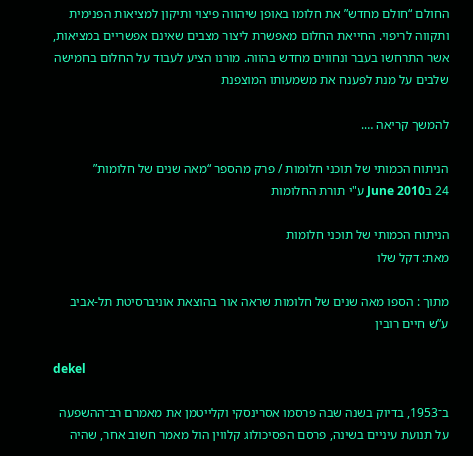החולם “חולם מחדש” את חלומו באופן שיהווה פיצוי ותיקון למציאות הפנימית ותקווה לריפוי. החייאת החלום מאפשרת ליצור מצבים שאינם אפשריים במציאות, אשר התרחשו בעבר ונחווים מחדש בהווה. מורנו הציע לעבוד על החלום בחמישה שלבים על מנת לפענח את משמעותו המוצפנת

להמשך קריאה ….

הניתוח הכמותי של תוכני חלומות / פרק מהספר “מאה שנים של חלומות”
24 בJune 2010 ע"י תורת החלומות

הניתוח הכמותי של תוכני חלומות
מאת: דקל שלו

מתוך : הספו מאה שנים של חלומות שראה אור בהוצאת אוניברסיטת תל-אביב ע”ש חיים רובין

dekel

ב־1953, בדיוק בשנה שבה פרסמו אסרינסקי וקלייטמן את מאמרם רב־ההשפעה על תנועת עיניים בשינה, פרסם הפסיכולוג קלווין הול מאמר חשוב אחר, שהיה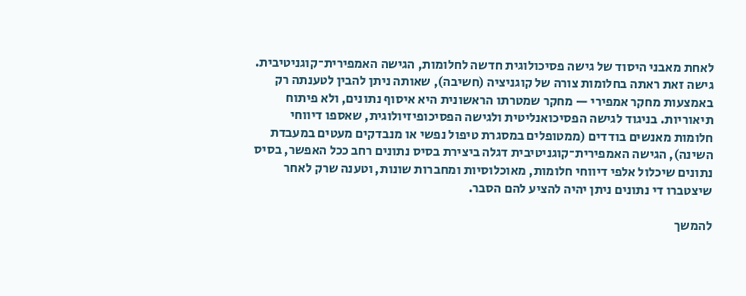לאחת מאבני היסוד של גישה פסיכולוגית חדשה לחלומות, הגישה האמפירית־קוגניטיבית. גישה זאת ראתה בחלומות צורה של קוגניציה (חשיבה), שאותה ניתן להבין לטענתה רק באמצעות מחקר אמפירי — מחקר שמטרתו הראשונית היא איסוף נתונים, ולא פיתוח תיאוריות. בניגוד לגישה הפסיכואנליטית ולגישה הפסיכופיזיולוגית, שאספו דיווחי חלומות מאנשים בודדים (ממטופלים במסגרת טיפול נפשי או מנבדקים מעטים במעבדת השינה), הגישה האמפירית־קוגניטיבית דגלה ביצירת בסיס נתונים רחב ככל האפשר, בסיס נתונים שיכלול אלפי דיווחי חלומות, מאוכלוסיות ומחברות שונות, וטענה שרק לאחר שיצטברו די נתונים ניתן יהיה להציע להם הסבר.

להמשך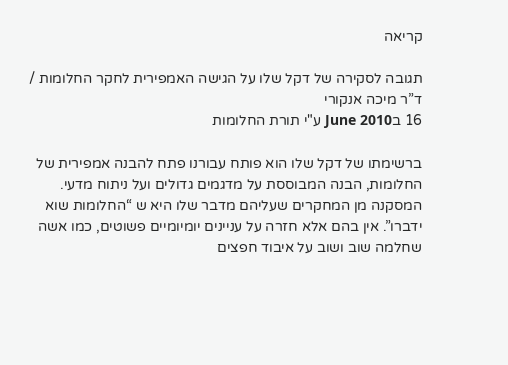קריאה

תגובה לסקירה של דקל שלו על הגישה האמפירית לחקר החלומות / ד”ר מיכה אנקורי
16 בJune 2010 ע"י תורת החלומות

ברשימתו של דקל שלו הוא פותח עבורנו פתח להבנה אמפירית של החלומות, הבנה המבוססת על מדגמים גדולים ועל ניתוח מדעי. המסקנה מן המחקרים שעליהם מדבר שלו היא ש “החלומות שוא ידברו”. אין בהם אלא חזרה על עניינים יומיומיים פשוטים, כמו אשה שחלמה שוב ושוב על איבוד חפצים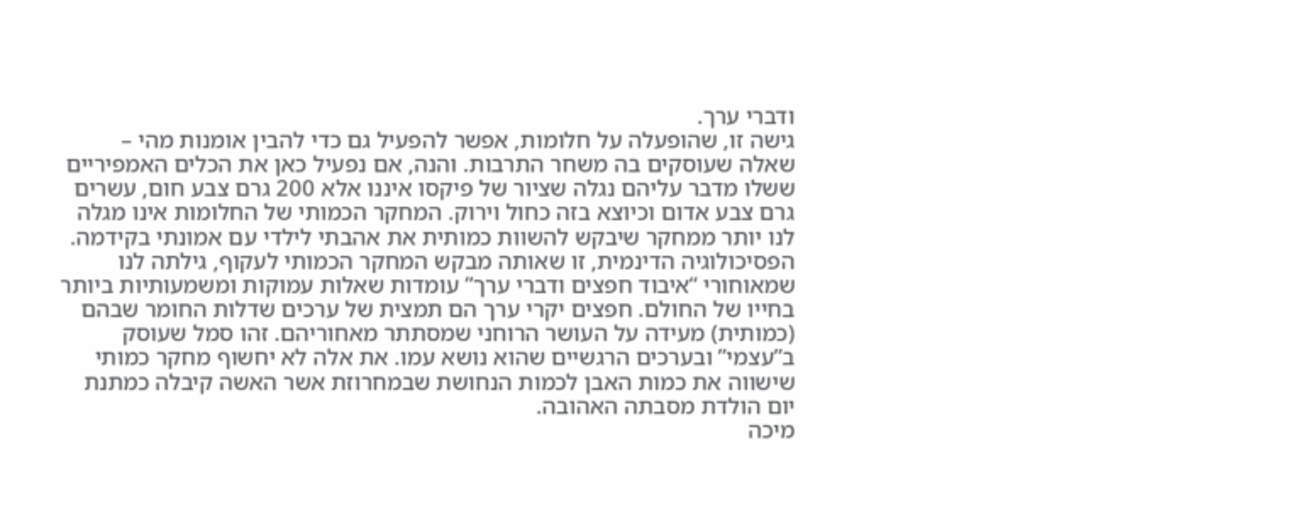ודברי ערך.
גישה זו, שהופעלה על חלומות, אפשר להפעיל גם כדי להבין אומנות מהי – שאלה שעוסקים בה משחר התרבות. והנה, אם נפעיל כאן את הכלים האמפיריים ששלו מדבר עליהם נגלה שציור של פיקסו איננו אלא 200 גרם צבע חום, עשרים גרם צבע אדום וכיוצא בזה כחול וירוק. המחקר הכמותי של החלומות אינו מגלה לנו יותר ממחקר שיבקש להשוות כמותית את אהבתי לילדי עם אמונתי בקידמה. הפסיכולוגיה הדינמית, זו שאותה מבקש המחקר הכמותי לעקוף, גילתה לנו שמאוחורי “איבוד חפצים ודברי ערך” עומדות שאלות עמוקות ומשמעותיות ביותר בחייו של החולם. חפצים יקרי ערך הם תמצית של ערכים שדלות החומר שבהם (כמותית) מעידה על העושר הרוחני שמסתתר מאחוריהם. זהו סמל שעוסק ב”עצמי” ובערכים הרגשיים שהוא נושא עמו. את אלה לא יחשוף מחקר כמותי שישווה את כמות האבן לכמות הנחושת שבמחרוזת אשר האשה קיבלה כמתנת יום הולדת מסבתה האהובה.
מיכה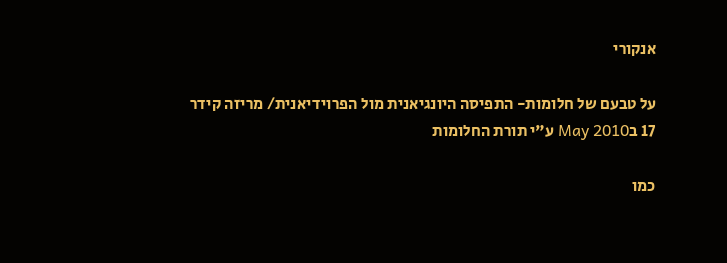אנקורי

על טבעם של חלומות- התפיסה היונגיאנית מול הפרוידיאנית/ מריזה קידר
17 בMay 2010 ע"י תורת החלומות

כמו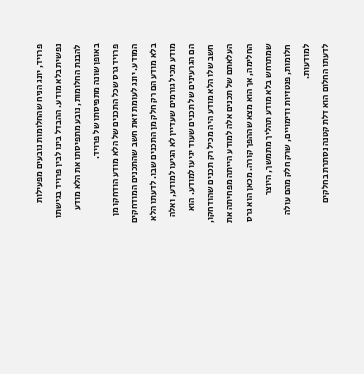פרויד, יונג הניח שהחלומות נובעים מפעילות נפשית בלא מודע. ההבדל בינו לבין פרויד בגישתו להבנת החלומות, נובע מתפיסתו את הלא מודע באופן שונה מתפיסתו של פרויד.
פרויד גרס שכל התכנים של הלא מודע הודחקו מן המודע. יונג לעומת זאת חשב שהתכנים המודחקים בלא מודע הם רק חלק מן התכנים שבו. לדעתו הלא מודע מכיל גורמים שעדיין לא הגיעו למודע, ואלה הם הגרעינים של תכנים שעוד יגיעו למודע. הוא חשב שלו הלא מודע היה מכיל רק תכנים שהודחקו, העלאתם של תכנים אלה למודע הייתה מפחיתה את החלימה, אך הוא מצא שההפך קורה. מכאן הוא גרס שמתרחש בלא מודע תהליך מתמשך, היוצר חלומות, פנטזיות ודימויים, שרק חלק מהם עולה למודעות.
לדעתו החלום הוא דלת קטנה נסתרת בחלקים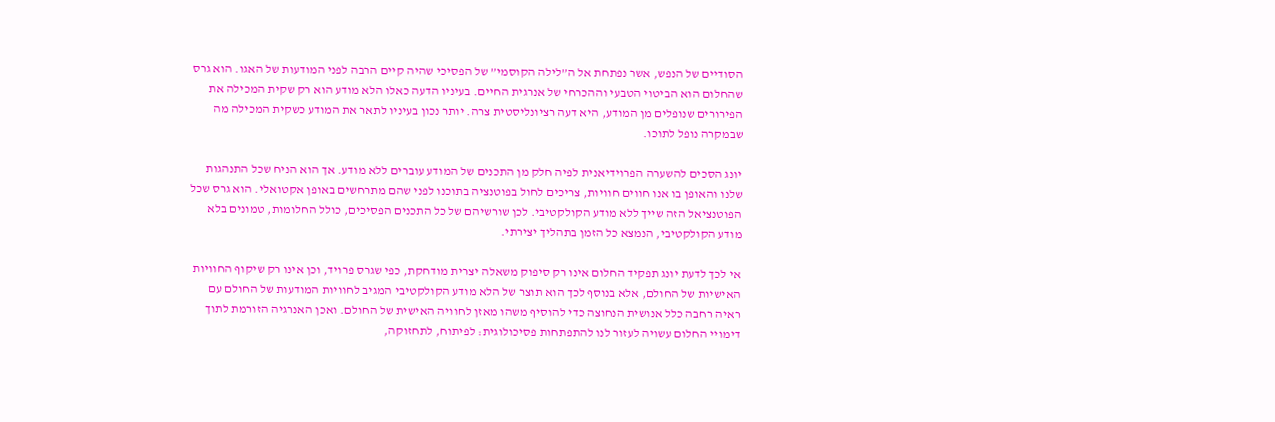הסודיים של הנפש, אשר נפתחת אל ה”לילה הקוסמי” של הפסיכי שהיה קיים הרבה לפני המודעות של האגו. הוא גרס שהחלום הוא הביטוי הטבעי וההכרחי של אנרגית החיים. בעיניו הדעה כאלו הלא מודע הוא רק שקית המכילה את הפירורים שנופלים מן המודע, היא דעה רציונליסטית צרה. יותר נכון בעיניו לתאר את המודע כשקית המכילה מה שבמקרה נופל לתוכו.

יונג הסכים להשערה הפרוידיאנית לפיה חלק מן התכנים של המודע עוברים ללא מודע. אך הוא הניח שכל התנהגות שלנו והאופן בו אנו חווים חוויות, צריכים לחול בפוטנציה בתוכנו לפני שהם מתרחשים באופן אקטואלי. הוא גרס שכל הפוטנציאל הזה שייך ללא מודע הקולקטיבי. לכן שורשיהם של כל התכנים הפסיכים, כולל החלומות, טמונים בלא מודע הקולקטיבי, הנמצא כל הזמן בתהליך יצירתי.

אי לכך לדעת יונג תפקיד החלום אינו רק סיפוק משאלה יצרית מודחקת, כפי שגרס פרויד, וכן אינו רק שיקוף החוויות האישיות של החולם, אלא בנוסף לכך הוא תוצר של הלא מודע הקולקטיבי המגיב לחוויות המודעות של החולם עם ראיה רחבה כלל אנושית הנחוצה כדי להוסיף משהו מאזן לחוויה האישית של החולם. ואכן האנרגיה הזורמת לתוך דימויי החלום עשויה לעזור לנו להתפתחות פסיכולוגית: לפיתוח, לתחזוקה,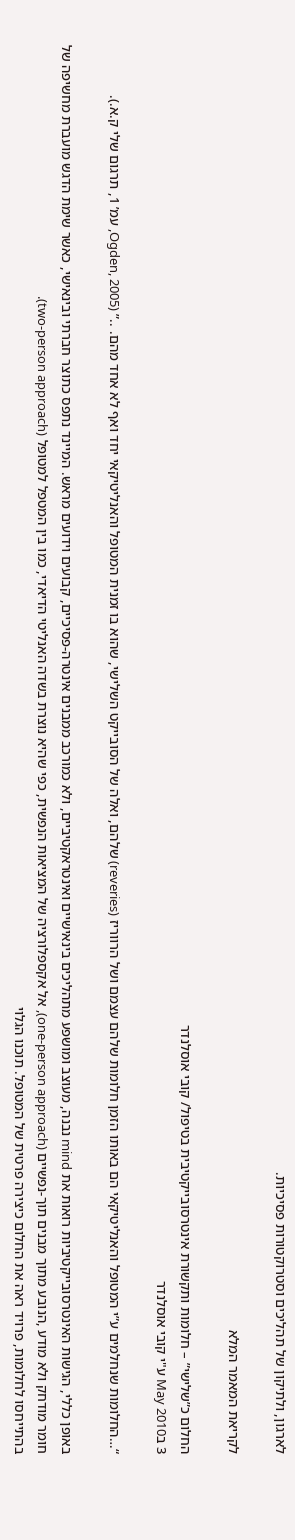לארגון, ולתיקון של תהליכים וסטרוקטורות פסיכיות.

לקריאת המאמר המלא

החלום כ”שלישי” – חלומות ותקשורת אינטרסובייקטיבית בטיפול/ קובי אוסלנדר
3 בMay 2010 ע"י קובי אוסלנדר

“…החלומות שנחלמים ע”י המטופל והאנליטיקאי הם באותו הזמן חלומות שלהם עצמם ושל הרווריז (reveries) שלהם, ואלה של הסובייקט השלישי, שהוא בו זמנית המטופל והאנליטיקאי יחד ואף לא אחד מהם. ..” (Ogden, 2005, עמ’ 1, תרגום שלי ק.א.).

באופן כללי, הגישות האינטרסובייקטיביות רואות את mind נבנה, מעוצב ומושפע מתהליכים בינאישיים ואינטראקטיביים, ולא כמורכב ממבנים אינטרה-פסיכיים, קבועים וידועים מראש. המיינד נתפס כתוצר חברתי ובינאישי, כאשר שימת הדגש מועברת מחשיפה של חומר מודחק ולא מודע ,הנובע מתוך מבנים תוך-נפשיים (one-person approach), אל אקספלורציה של המציאות הנפשית, כפי שהיא נוצרת בשדה האנליטי הדיאדי, כמו בין המטפל למטופל (two-person approach).
בהתייחסו לחלומות, פרויד ראה את החלום כיצירה פרטית של המטופל. תוכנו הגלוי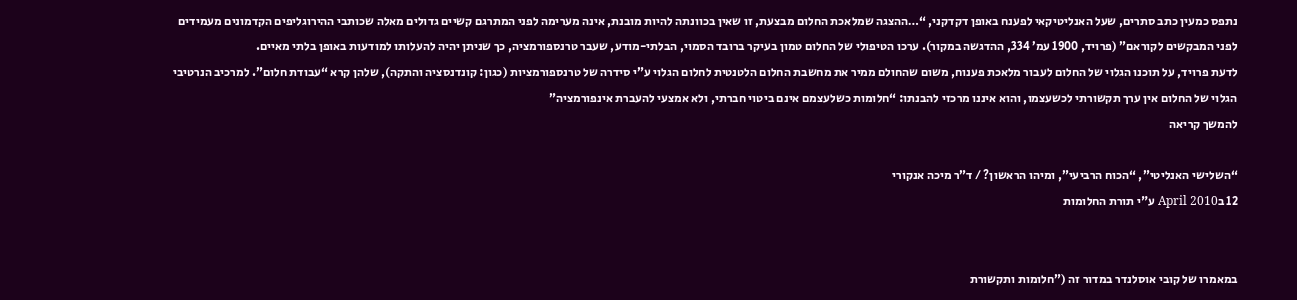נתפס כמעין כתב סתרים, שעל האנליטיקאי לפענח באופן דקדקני, “…ההצגה שמלאכת החלום מבצעת, זו שאין בכוונתה להיות מובנת, אינה מערימה לפני המתרגם קשיים גדולים מאלה שכותבי ההירוגליפים הקדמונים מעמידים לפני המבקשים לקוראם” (פרויד, 1900 עמ’ 334, ההדגשה במקור). ערכו הטיפולי של החלום טמון בעיקר ברובד הסמוי, הבלתי-מודע, שעבר טרנספורמציה, כך שניתן יהיה להעלותו למודעות באופן בלתי מאיים.
לדעת פרויד, על תוכנו הגלוי של החלום לעבור מלאכת פענוח, משום שהחולם ממיר את מחשבת החלום הלטנטית לחלום הגלוי ע”י סידרה של טרנספורמציות (כגון: קונדנסציה והתקה), שלהן קרא “עבודת חלום”. למרכיב הנרטיבי הגלוי של החלום אין ערך תקשורתי לכשעצמו, והוא איננו מרכזי להבנתו: “חלומות כשלעצמם אינם ביטוי חברתי, ולא אמצעי להעברת אינפורמציה”
להמשך קריאה

“השלישי האנליטי”, “הכוח הרביעי”, ומיהו הראשון? / ד”ר מיכה אנקורי
12 בApril 2010 ע"י תורת החלומות


במאמרו של קובי אוסלנדר במדור זה (”חלומות ותקשורת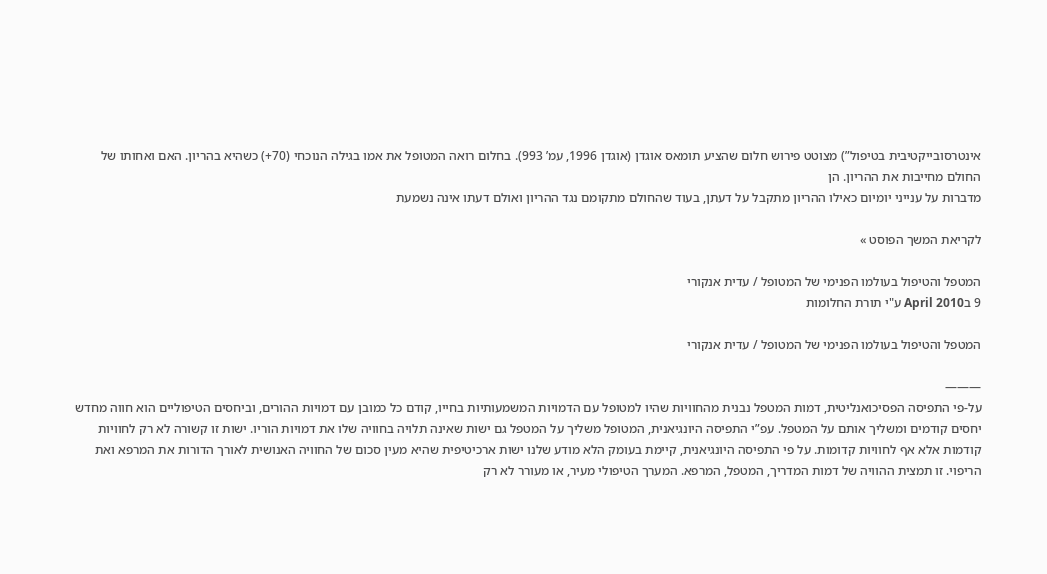אינטרסובייקטיבית בטיפול”) מצוטט פירוש חלום שהציע תומאס אוגדן (אוגדן 1996, עמ’ 993). בחלום רואה המטופל את אמו בגילה הנוכחי (70+) כשהיא בהריון. האם ואחותו של החולם מחייבות את ההריון. הן
מדברות על ענייני יומיום כאילו ההריון מתקבל על דעתן, בעוד שהחולם מתקומם נגד ההריון ואולם דעתו אינה נשמעת

לקריאת המשך הפוסט »

המטפל והטיפול בעולמו הפנימי של המטופל / עדית אנקורי
9 בApril 2010 ע"י תורת החלומות

המטפל והטיפול בעולמו הפנימי של המטופל / עדית אנקורי

———
על-פי התפיסה הפסיכואנליטית, דמות המטפל נבנית מהחוויות שהיו למטופל עם הדמויות המשמעותיות בחייו, קודם כל כמובן עם דמויות ההורים, וביחסים הטיפוליים הוא חווה מחדש יחסים קודמים ומשליך אותם על המטפל. עפ”י התפיסה היונגיאנית, המטופל משליך על המטפל גם ישות שאינה תלויה בחוויה שלו את דמויות הוריו. ישות זו קשורה לא רק לחוויות קודמות אלא אף לחוויות קדומות. על פי התפיסה היונגיאנית, קיימת בעומק הלא מודע שלנו ישות ארכיטיפית שהיא מעין סכום של החוויה האנושית לאורך הדורות את המרפא ואת הריפוי. זו תמצית ההוויה של דמות המדריך, המטפל, המרפא. המערך הטיפולי מעיר, או מעורר לא רק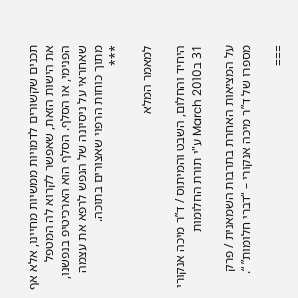תכנים שקשורים לדמויות ממשיות מחיינו, אלא אף את הישות הזאת, שאפשר לקרוא לה המטפל הפנימי, או הסלף. הסלף הוא הארכיטיפ בנפשנו, שאחראי על ניסיונה של הנפש לרפא את עצמה מתוך כוחות הרפוי שאצורים בתוכה.
***

למאמר המלא

היחיד והחלום, השבט והמיתוס / ד”ר מיכה אנקורי
31 בMarch 2010 ע"י תורת החלומות

על המציאות האחרת בתרבות השמאנית / פרק מספרו של ד”ר מיכה אנקורי – “דברי חלומות” “.

===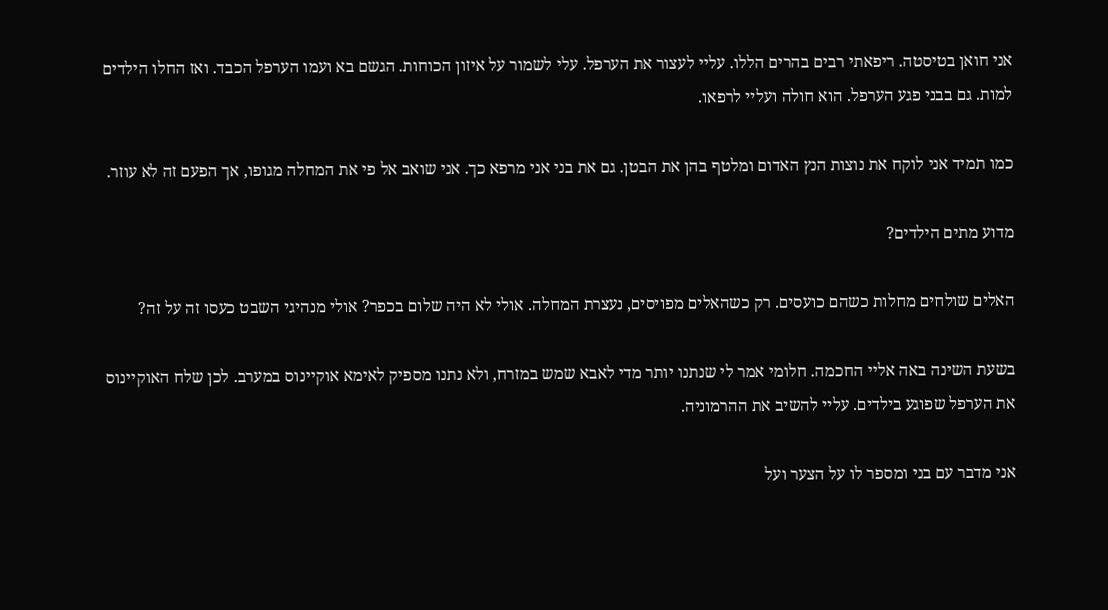אני חואן בטיסטה. ריפאתי רבים בהרים הללו. עליי לעצור את הערפל. עלי לשמור על איזון הכוחות. הגשם בא ועמו הערפל הכבד. ואז החלו הילדים למות. גם בבני פגע הערפל. הוא חולה ועליי לרפאו.

כמו תמיד אני לוקח את נוצות הנץ האדום ומלטף בהן את הבטן. גם את בני אני מרפא כך. אני שואב אל פי את המחלה מגופו, אך הפעם זה לא עוזר.

מדוע מתים הילדים?

האלים שולחים מחלות כשהם כועסים. רק כשהאלים מפויסים, נעצרת המחלה. אולי לא היה שלום בכפר? אולי מנהיגי השבט כעסו זה על זה?

בשעת השינה באה אליי החכמה. חלומי אמר לי שנתנו יותר מדי לאבא שמש במזרח, ולא נתנו מספיק לאימא אוקיינוס במערב. לכן שלח האוקיינוס את הערפל שפוגע בילדים. עליי להשיב את ההרמוניה.

אני מדבר עם בני ומספר לו על הצער ועל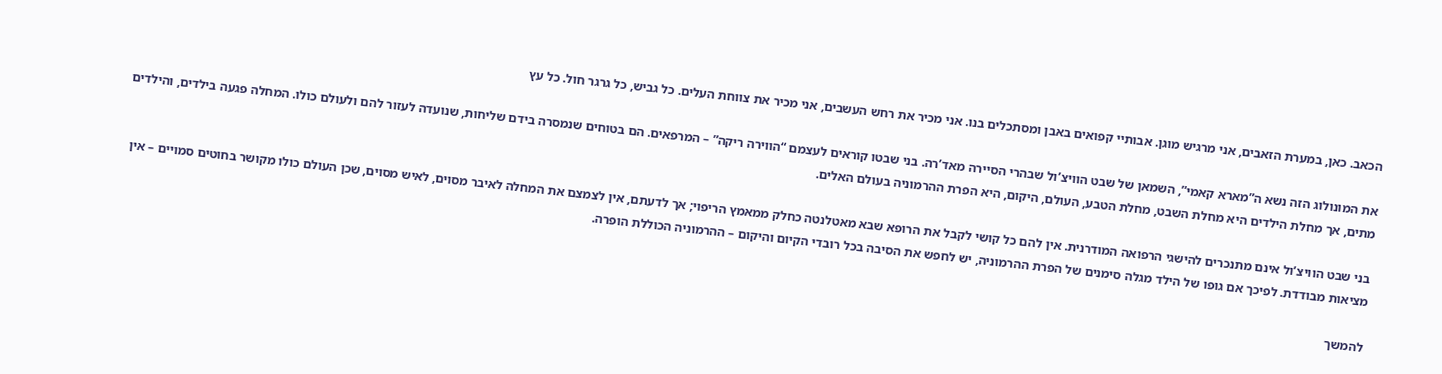הכאב. כאן, במערת הזאבים, אני מרגיש מוגן. אבותיי קפואים באבן ומסתכלים בנו. אני מכיר את רחש העשבים, אני מכיר את צווחת העלים. כל גביש, כל גרגר חול. כל עץ

את המונולוג הזה נשא ה”מארא קאמי”, השמאן של שבט הוויצ’ול שבהרי הסיירה מאד’רה. בני שבטו קוראים לעצמם “הווירה ריקה” – המרפאים. הם בטוחים שנמסרה בידם שליחות, שנועדה לעזור להם ולעולם כולו. המחלה פגעה בילדים, והילדים מתים, אך מחלת הילדים היא מחלת השבט, מחלת הטבע, העולם, היקום, היא הפרת ההרמוניה בעולם האלים.

בני שבט הוויצ’ול אינם מתנכרים להישגי הרפואה המודרנית. אין להם כל קושי לקבל את הרופא שבא מאטלנטה כחלק ממאמץ הריפוי; אך לדעתם, אין לצמצם את המחלה לאיבר מסוים, לאיש מסוים, שכן העולם כולו מקושר בחוטים סמויים – אין מציאות מבודדת. לפיכך אם גופו של הילד מגלה סימנים של הפרת ההרמוניה, יש לחפש את הסיבה בכל רובדי הקיום והיקום – ההרמוניה הכוללת הופרה.

להמשך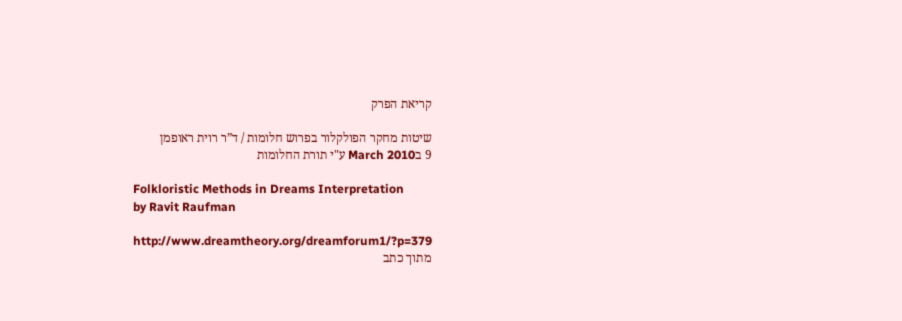קריאת הפרק

שיטות מחקר הפולקלור בפרוש חלומות / ד”ר רוית ראופמן
9 בMarch 2010 ע"י תורת החלומות

Folkloristic Methods in Dreams Interpretation
by Ravit Raufman

http://www.dreamtheory.org/dreamforum1/?p=379
מתוך כתב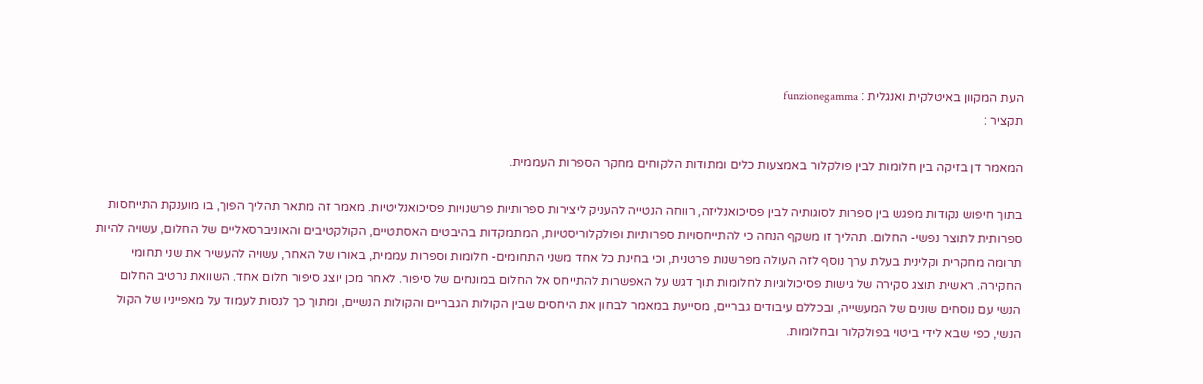העת המקוון באיטלקית ואנגלית : funzionegamma
תקציר :

המאמר דן בזיקה בין חלומות לבין פולקלור באמצעות כלים ומתודות הלקוחים מחקר הספרות העממית.

בתוך חיפוש נקודות מפגש בין ספרות לסוגותיה לבין פסיכואנליזה, רווחה הנטייה להעניק ליצירות ספרותיות פרשנויות פסיכואנליטיות. מאמר זה מתאר תהליך הפוך, בו מוענקת התייחסות ספרותית לתוצר נפשי- החלום. תהליך זו משקף הנחה כי להתייחסויות ספרותיות ופולקלוריסטיות, המתמקדות בהיבטים האסתטיים, הקולקטיבים והאוניברסאליים של החלום, עשויה להיות תרומה מחקרית וקלינית בעלת ערך נוסף לזה העולה מפרשנות פרטנית, וכי בחינת כל אחד משני התחומים- חלומות וספרות עממית, באורו של האחר, עשויה להעשיר את שני תחומי החקירה. ראשית תוצג סקירה של גישות פסיכולוגיות לחלומות תוך דגש על האפשרות להתייחס אל החלום במונחים של סיפור. לאחר מכן יוצג סיפור חלום אחד. השוואת נרטיב החלום הנשי עם נוסחים שונים של המעשייה, ובכללם עיבודים גבריים, מסייעת במאמר לבחון את היחסים שבין הקולות הגבריים והקולות הנשיים, ומתוך כך לנסות לעמוד על מאפייניו של הקול הנשי, כפי שבא לידי ביטוי בפולקלור ובחלומות.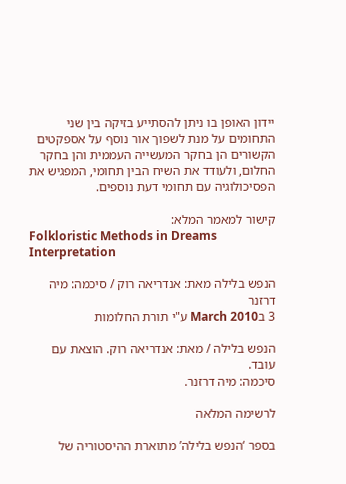יידון האופן בו ניתן להסתייע בזיקה בין שני התחומים על מנת לשפוך אור נוסף על אספקטים הקשורים הן בחקר המעשייה העממית והן בחקר החלום, ולעודד את השיח הבין תחומי, המפגיש את הפסיכולוגיה עם תחומי דעת נוספים.

קישור למאמר המלא:
Folkloristic Methods in Dreams Interpretation

הנפש בלילה מאת: אנדריאה רוק / סיכמה: מיה דרזנר
3 בMarch 2010 ע"י תורת החלומות

הנפש בלילה / מאת: אנדריאה רוק. הוצאת עם עובד.
סיכמה: מיה דרזנר.

לרשימה המלאה

בספר ‘הנפש בלילה’ מתוארת ההיסטוריה של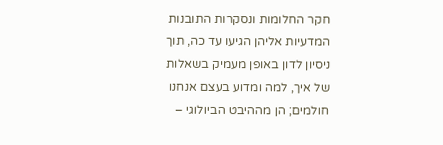חקר החלומות ונסקרות התובנות המדעיות אליהן הגיעו עד כה, תוך ניסיון לדון באופן מעמיק בשאלות של איך, למה ומדוע בעצם אנחנו חולמים; הן מההיבט הביולוגי –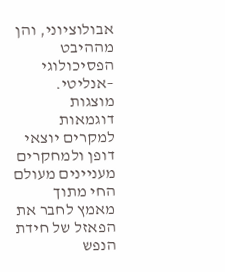אבולוציוני, והן מההיבט הפסיכולוגי –אנליטי. מוצגות דוגמאות למקרים יוצאי דופן ולמחקרים מעניינים מעולם החי מתוך מאמץ לחבר את הפאזל של חידת הנפש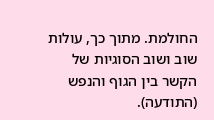החולמת. מתוך כך, עולות שוב ושוב הסוגיות של הקשר בין הגוף והנפש (התודעה).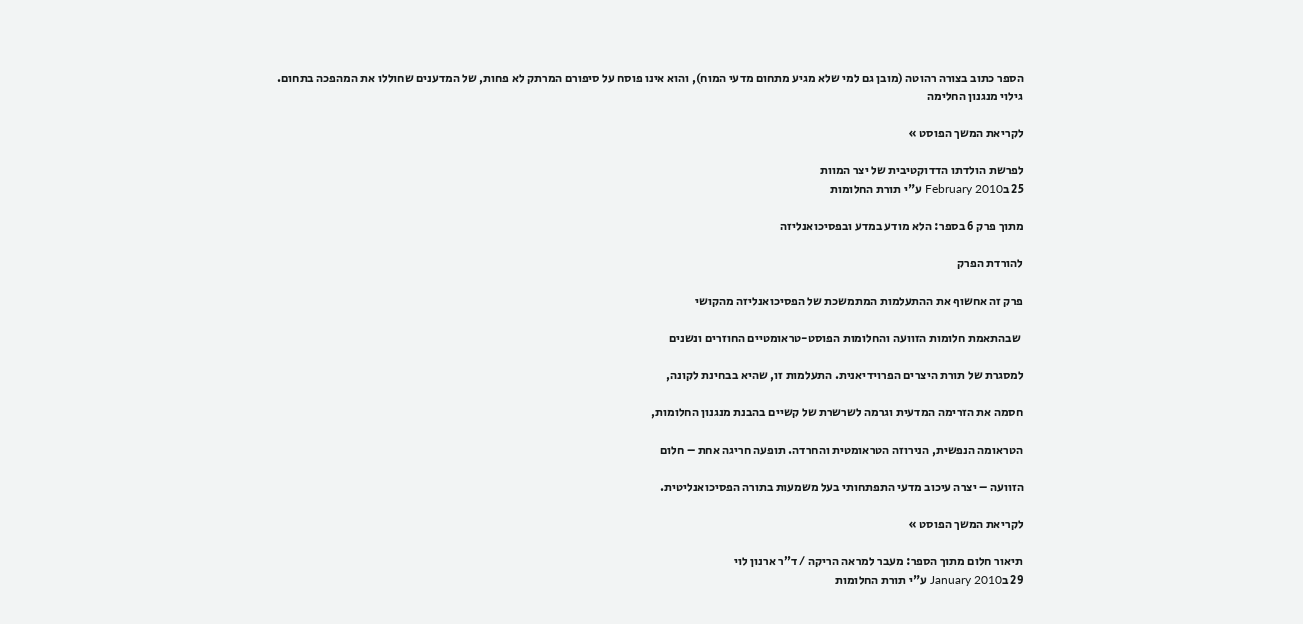הספר כתוב בצורה רהוטה (מובן גם למי שלא מגיע מתחום מדעי המוח), והוא אינו פוסח על סיפורם המרתק לא פחות, של המדענים שחוללו את המהפכה בתחום.
גילוי מנגנון החלימה

לקריאת המשך הפוסט »

לפרשת הולדתו הדדוקטיבית של יצר המוות
25 בFebruary 2010 ע"י תורת החלומות

מתוך פרק 6 בספר: הלא מודע במדע ובפסיכואנליזה

להורדת הפרק

פרק זה אחשוף את ההתעלמות המתמשכת של הפסיכואנליזה מהקושי

 שבהתאמת חלומות הזוועה והחלומות הפוסט-טראומטיים החוזרים ונשנים

למסגרת של תורת היצרים הפרוידיאנית. התעלמות זו, שהיא בבחינת לקונה,

חסמה את הזרימה המדעית וגרמה לשרשרת של קשיים בהבנת מנגנון החלומות,

הטראומה הנפשית, הנירוזה הטראומטית והחרדה. תופעה חריגה אחת – חלום

הזוועה – יצרה עיכוב מדעי התפתחותי בעל משמעות בתורה הפסיכואנליטית.

לקריאת המשך הפוסט »

תיאור חלום מתוך הספר: מעבר למראה הריקה / ד”ר ארנון לוי
29 בJanuary 2010 ע"י תורת החלומות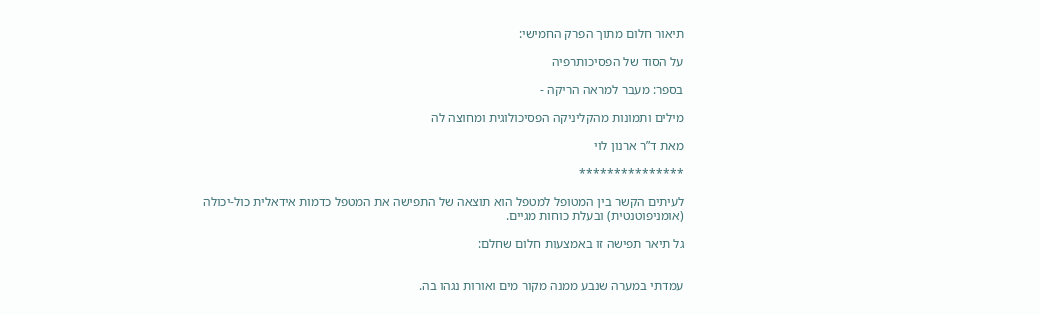תיאור חלום מתוך הפרק החמישי:

על הסוד של הפסיכותרפיה

בספר: מעבר למראה הריקה -

מילים ותמונות מהקליניקה הפסיכולוגית ומחוצה לה

מאת ד”ר ארנון לוי

***************

לעיתים הקשר בין המטופל למטפל הוא תוצאה של התפישה את המטפל כדמות אידאלית כול-יכולה (אומניפוטנטית) ובעלת כוחות מגיים.

גל תיאר תפישה זו באמצעות חלום שחלם:


עמדתי במערה שנבע ממנה מקור מים ואורות נגהו בה.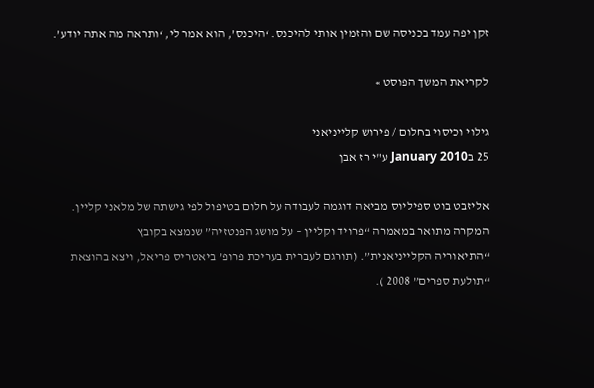זקן יפה עמד בכניסה שם והזמין אותי להיכנס. ‘היכנס’, הוא אמר לי, ‘ותראה מה אתה יודע’.

לקריאת המשך הפוסט »

גילוי וכיסוי בחלום / פירוש קלייניאני
25 בJanuary 2010 ע"י רז אבן

אליזבט בוט ספיליוס מביאה דוגמה לעבודה על חלום בטיפול לפי גישתה של מלאני קליין.
המקרה מתואר במאמרה “פרויד וקליין – על מושג הפנטזיה” שנמצא בקובץ
“התיאוריה הקלייניאנית”. (תורגם לעברית בעריכת פרופ’ ביאטריס פריאל, ויצא בהוצאת “תולעת ספרים” 2008 ).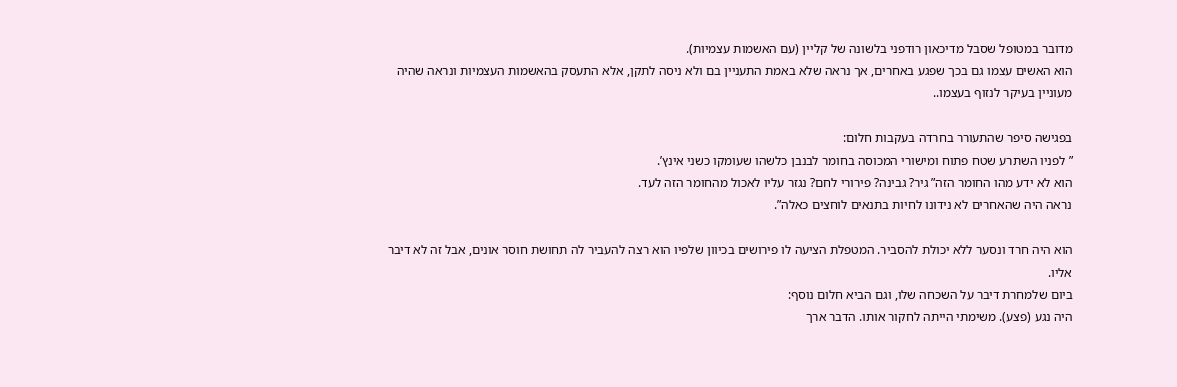מדובר במטופל שסבל מדיכאון רודפני בלשונה של קליין (עם האשמות עצמיות).
הוא האשים עצמו גם בכך שפגע באחרים, אך נראה שלא באמת התעניין בם ולא ניסה לתקן, אלא התעסק בהאשמות העצמיות ונראה שהיה מעוניין בעיקר לנזוף בעצמו..

בפגישה סיפר שהתעורר בחרדה בעקבות חלום:
” לפניו השתרע שטח פתוח ומישורי המכוסה בחומר לבנבן כלשהו שעומקו כשני אינץ’.
הוא לא ידע מהו החומר הזה” גיר? גבינה? פירורי לחם? נגזר עליו לאכול מהחומר הזה לעד.
נראה היה שהאחרים לא נידונו לחיות בתנאים לוחצים כאלה”.

הוא היה חרד ונסער ללא יכולת להסביר. המטפלת הציעה לו פירושים בכיוון שלפיו הוא רצה להעביר לה תחושת חוסר אונים, אבל זה לא דיבר אליו.
ביום שלמחרת דיבר על השכחה שלו, וגם הביא חלום נוסף:
היה נגע (פצע). משימתי הייתה לחקור אותו. הדבר ארך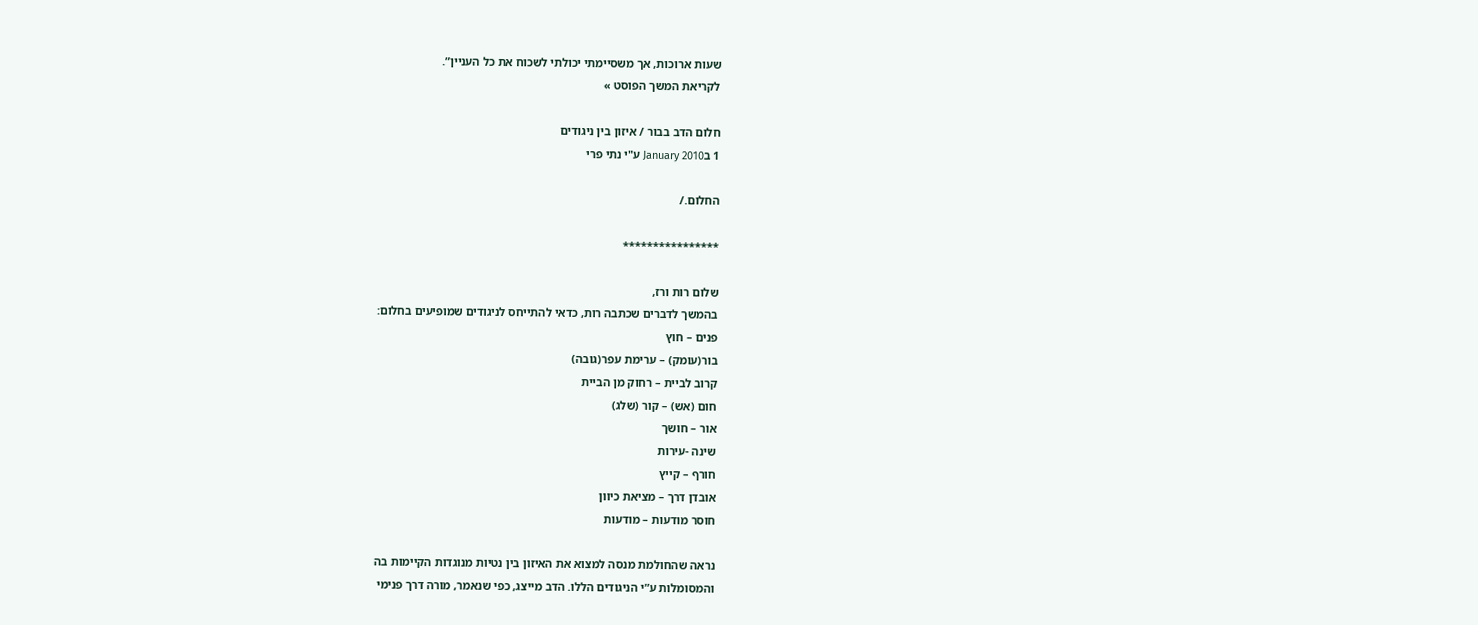שעות ארוכות, אך משסיימתי יכולתי לשכוח את כל העניין”.
לקריאת המשך הפוסט »

חלום הדב בבור / איזון בין ניגודים
1 בJanuary 2010 ע"י נתי פרי

החלום./

****************

שלום רות ורז,
בהמשך לדברים שכתבה רות, כדאי להתייחס לניגודים שמופיעים בחלום:
פנים – חוץ
בור(עומק) – ערימת עפר(גובה)
קרוב לביית – רחוק מן הביית
חום (אש) – קור (שלג)
אור – חושך
שינה -עירות
חורף – קייץ
אובדן דרך – מציאת כיוון
חוסר מודעות – מודעות

נראה שהחולמת מנסה למצוא את האיזון בין נטיות מנוגדות הקיימות בה
והמסומלות ע”י הניגודים הללו. הדב מייצג, כפי שנאמר, מורה דרך פנימי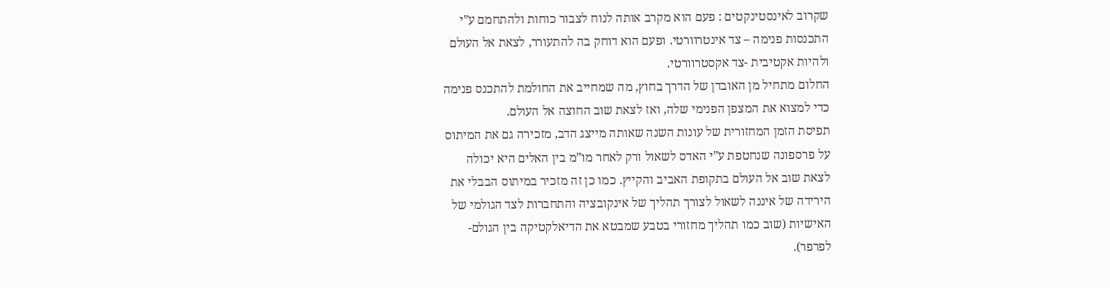שקרוב לאינסטינקטים : פעם הוא מקרב אותה לנוח לצבור כוחות ולהתחמם ע”י
התכנסות פנימה – צד אינטרוורטי. ופעם הוא דוחק בה להתעורר, לצאת אל העולם
ולהיות אקטיבית -צד אקסטרוורטי.
החלום מתחיל מן האובדן של הדרך בחוץ, מה שמחייב את החולמת להתכנס פנימה
כדי למצוא את המצפן הפנימי שלה, ואז לצאת שוב החוצה אל העולם.
תפיסת הזמן המחזורית של עונות השנה שאותה מייצג הדב, מזכירה גם את המיתוס
על פרספונה שנחטפת ע”י האדס לשאול ורק לאחר מו”מ בין האלים היא יכולה
לצאת שוב אל העולם בתקופת האביב והקייץ. כמו כן זה מזכיר במיתוס הבבלי את
הירידה של איננה לשאול לצורך תהליך של אינקובציה והתחברות לצד הגולמי של
האישיות (שוב כמו תהליך מחזורי בטבע שמבטא את הדיאלקטיקה בין הגולם-
לפרפר).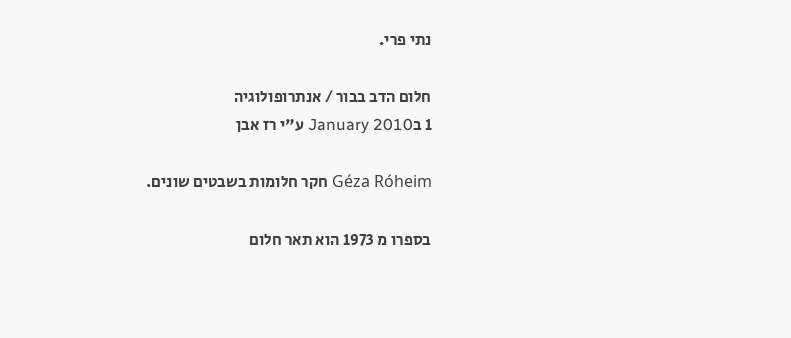נתי פרי.

חלום הדב בבור / אנתרופולוגיה
1 בJanuary 2010 ע"י רז אבן

Géza Róheim חקר חלומות בשבטים שונים.

בספרו מ 1973 הוא תאר חלום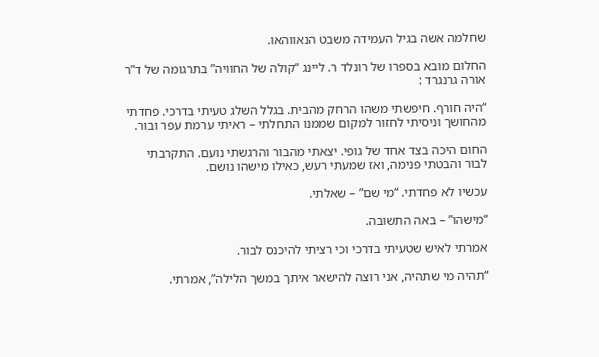שחלמה אשה בגיל העמידה משבט הנאווהאו.

החלום מובא בספרו של רונלד ר. ליינג “קולה של החוויה” בתרגומה של ד”ר אורה גרנגרד :

“היה חורף. חיפשתי משהו הרחק מהבית. בגלל השלג טעיתי בדרכי. פחדתי מהחושך וניסיתי לחזור למקום שממנו התחלתי – ראיתי ערמת עפר ובור.

החום היכה בצד אחד של גופי. יצאתי מהבור והרגשתי נועם. התקרבתי לבור והבטתי פנימה, ואז שמעתי רעש, כאילו מישהו נושם.

עכשיו לא פחדתי. “מי שם” – שאלתי.

“מישהו” – באה התשובה.

אמרתי לאיש שטעיתי בדרכי וכי רציתי להיכנס לבור.

“תהיה מי שתהיה, אני רוצה להישאר איתך במשך הלילה”, אמרתי.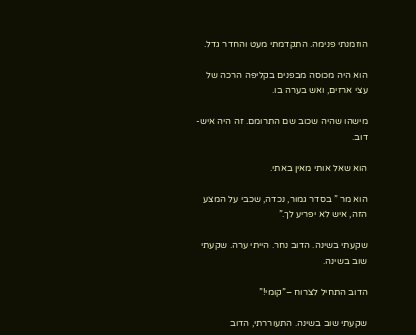הוזמנתי פנימה. התקדמתי מעט והחדר גדל.

הוא היה מכוסה מבפנים בקליפה הרכה של עצי ארזים, ואש בערה בו.

מישהו שהיה שכוב שם התרומם. זה היה איש- דוב.

הוא שאל אותי מאין באתי.

הוא מר ” בסדר גמור, נכדה, שכבי על המצע הזה, איש לא יפריע לך.”

שקעתי בשינה. הדוב נחר. הייתי ערה. שקעתי שוב בשינה.

הדוב התחיל לצרוח –”קומי!”

שקעתי שוב בשינה. התעוררתי, הדוב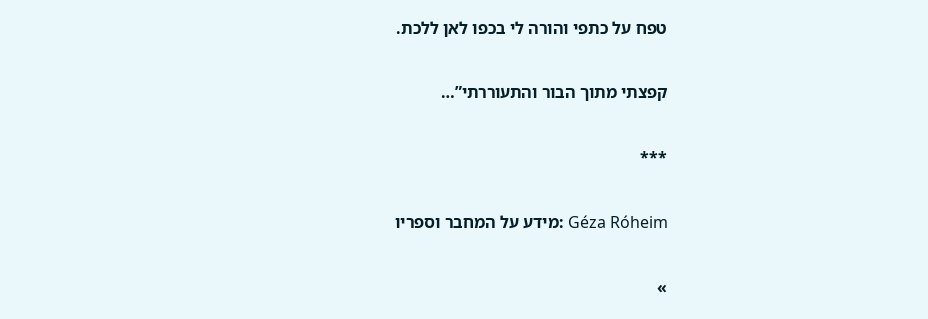טפח על כתפי והורה לי בכפו לאן ללכת.

קפצתי מתוך הבור והתעוררתי”…

***

Géza Róheim :מידע על המחבר וספריו

»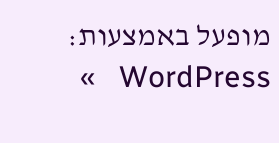מופעל באמצעות: WordPress   »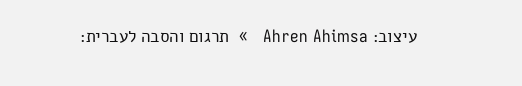עיצוב: Ahren Ahimsa   »  תרגום והסבה לעברית: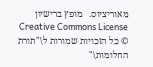מאוריציוס.   מופץ ברישיון Creative Commons License
© כל הזכויות שמורות ל\"תורת החלומות\"